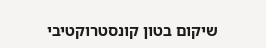שיקום בטון קונסטרוקטיבי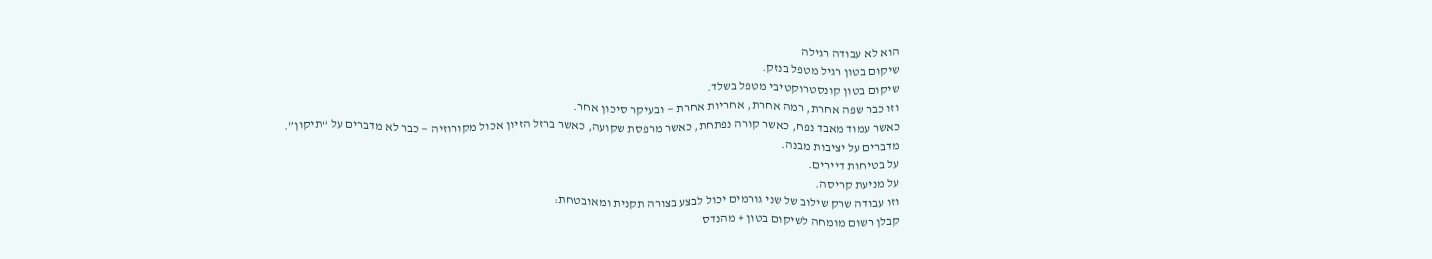הוא לא עבודה רגילה
שיקום בטון רגיל מטפל בנזק.
שיקום בטון קונסטרוקטיבי מטפל בשלד.
וזו כבר שפה אחרת, רמה אחרת, אחריות אחרת — ובעיקר סיכון אחר.
כאשר עמוד מאבד נפח, כאשר קורה נפתחת, כאשר מרפסת שקועה, כאשר ברזל הזיון אכול מקורוזיה — כבר לא מדברים על “תיקון”.
מדברים על יציבות מבנה.
על בטיחות דיירים.
על מניעת קריסה.
וזו עבודה שרק שילוב של שני גורמים יכול לבצע בצורה תקנית ומאובטחת:
קבלן רשום מומחה לשיקום בטון + מהנדס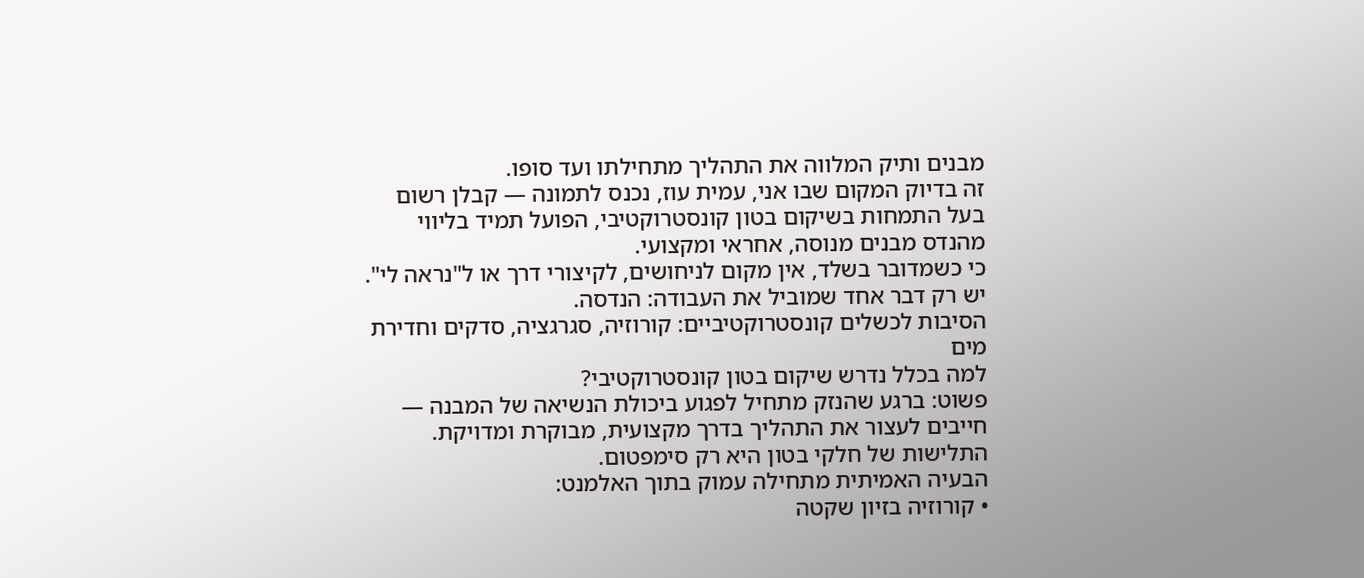מבנים ותיק המלווה את התהליך מתחילתו ועד סופו.
זה בדיוק המקום שבו אני, עמית עוז, נכנס לתמונה — קבלן רשום בעל התמחות בשיקום בטון קונסטרוקטיבי, הפועל תמיד בליווי מהנדס מבנים מנוסה, אחראי ומקצועי.
כי כשמדובר בשלד, אין מקום לניחושים, לקיצורי דרך או ל"נראה לי".
יש רק דבר אחד שמוביל את העבודה: הנדסה.
הסיבות לכשלים קונסטרוקטיביים: קורוזיה, סגרגציה, סדקים וחדירת מים
למה בכלל נדרש שיקום בטון קונסטרוקטיבי?
פשוט: ברגע שהנזק מתחיל לפגוע ביכולת הנשיאה של המבנה — חייבים לעצור את התהליך בדרך מקצועית, מבוקרת ומדויקת.
התלישות של חלקי בטון היא רק סימפטום.
הבעיה האמיתית מתחילה עמוק בתוך האלמנט:
• קורוזיה בזיון שקטה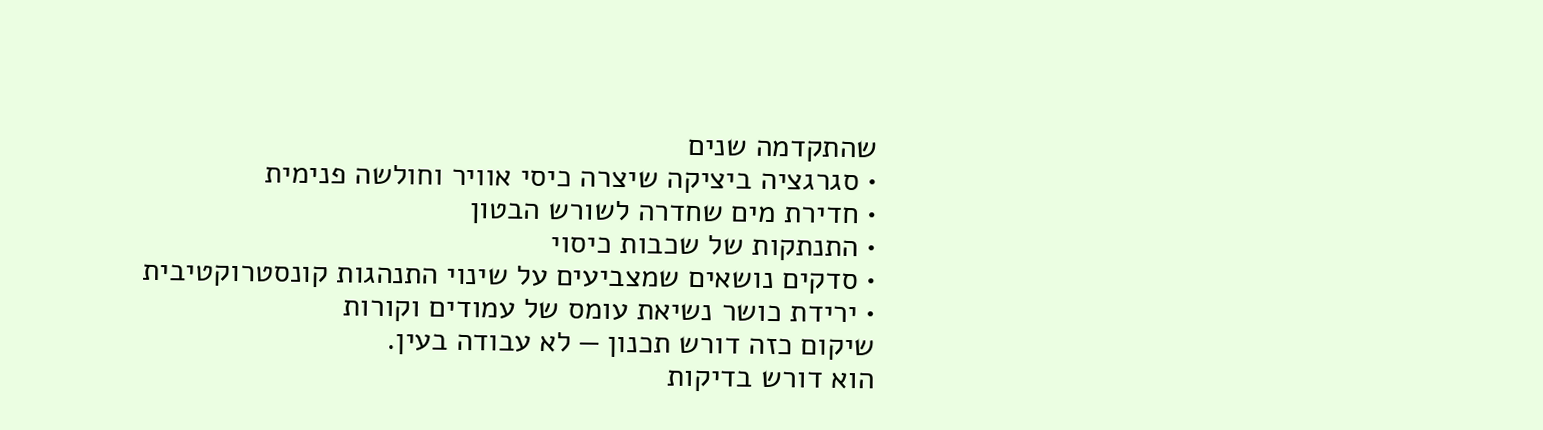שהתקדמה שנים
• סגרגציה ביציקה שיצרה כיסי אוויר וחולשה פנימית
• חדירת מים שחדרה לשורש הבטון
• התנתקות של שכבות כיסוי
• סדקים נושאים שמצביעים על שינוי התנהגות קונסטרוקטיבית
• ירידת כושר נשיאת עומס של עמודים וקורות
שיקום כזה דורש תכנון — לא עבודה בעין.
הוא דורש בדיקות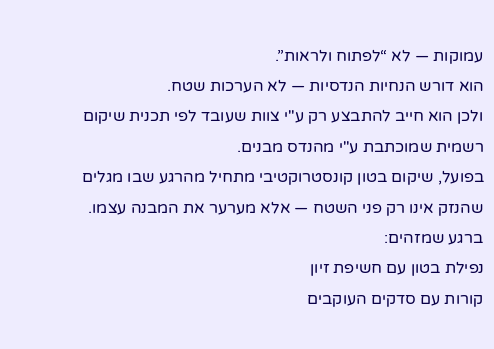עמוקות — לא “לפתוח ולראות”.
הוא דורש הנחיות הנדסיות — לא הערכות שטח.
ולכן הוא חייב להתבצע רק ע"י צוות שעובד לפי תכנית שיקום רשמית שמוכתבת ע"י מהנדס מבנים.
בפועל, שיקום בטון קונסטרוקטיבי מתחיל מהרגע שבו מגלים שהנזק אינו רק פני השטח — אלא מערער את המבנה עצמו.
ברגע שמזהים:
נפילת בטון עם חשיפת זיון
קורות עם סדקים העוקבים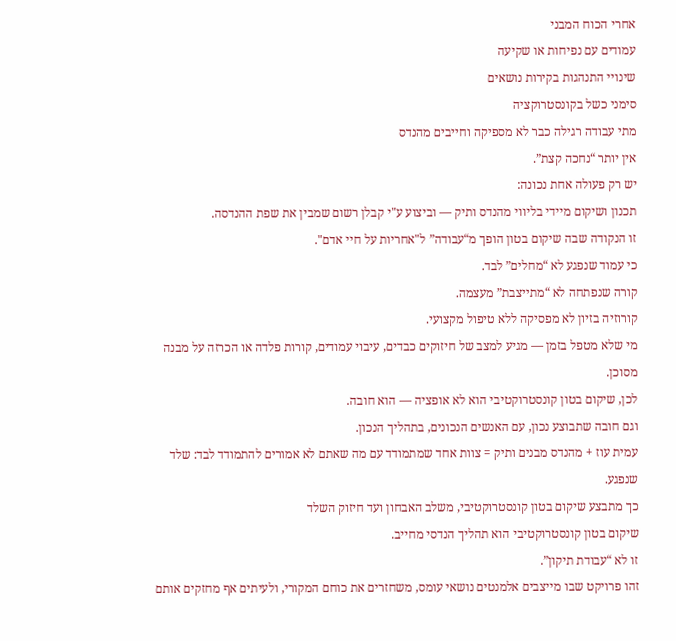אחרי הכוח המבני
עמודים עם נפיחות או שקיעה
שינויי התנהגות בקירות נושאים
סימני כשל בקונסטרוקציה
מתי עבודה רגילה כבר לא מספיקה וחייבים מהנדס
אין יותר “נחכה קצת”.
יש רק פעולה אחת נכונה:
תכנון ושיקום מיידי בליווי מהנדס ותיק — וביצוע ע"י קבלן רשום שמבין את שפת ההנדסה.
זו הנקודה שבה שיקום בטון הופך מ“עבודה” ל"אחריות על חיי אדם".
כי עמוד שנפגע לא “מחלים” לבד.
קורה שנפתחה לא “מתייצבת” מעצמה.
קורוזיה בזיון לא מפסיקה ללא טיפול מקצועי.
מי שלא מטפל בזמן — מגיע למצב של חיזוקים כבדים, עיבוי עמודים, קורות פלדה או הכרזה על מבנה מסוכן.
לכן, שיקום בטון קונסטרוקטיבי הוא לא אופציה — הוא חובה.
וגם חובה שתבוצע נכון, עם האנשים הנכונים, בתהליך הנכון.
עמית עוז + מהנדס מבנים ותיק = צוות אחד שמתמודד עם מה שאתם לא אמורים להתמודד לבד: שלד שנפגע.
כך מתבצע שיקום בטון קונסטרוקטיבי, משלב האבחון ועד חיזוק השלד
שיקום בטון קונסטרוקטיבי הוא תהליך הנדסי מחייב.
זו לא “עבודת תיקון”.
זהו פרויקט שבו מייצבים אלמנטים נושאי עומס, משחזרים את כוחם המקורי, ולעיתים אף מחזקים אותם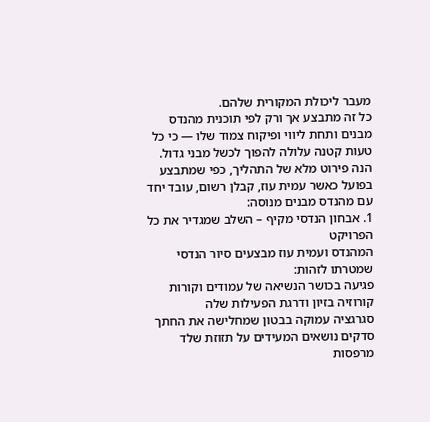מעבר ליכולת המקורית שלהם.
כל זה מתבצע אך ורק לפי תוכנית מהנדס מבנים ותחת ליווי ופיקוח צמוד שלו — כי כל טעות קטנה עלולה להפוך לכשל מבני גדול.
הנה פירוט מלא של התהליך, כפי שמתבצע בפועל כאשר עמית עוז, קבלן רשום, עובד יחד עם מהנדס מבנים מנוסה:
1. אבחון הנדסי מקיף – השלב שמגדיר את כל הפרויקט
המהנדס ועמית עוז מבצעים סיור הנדסי שמטרתו לזהות:
פגיעה בכושר הנשיאה של עמודים וקורות
קורוזיה בזיון ודרגת הפעילות שלה
סגרגציה עמוקה בבטון שמחלישה את החתך
סדקים נושאים המעידים על תזוזת שלד
מרפסות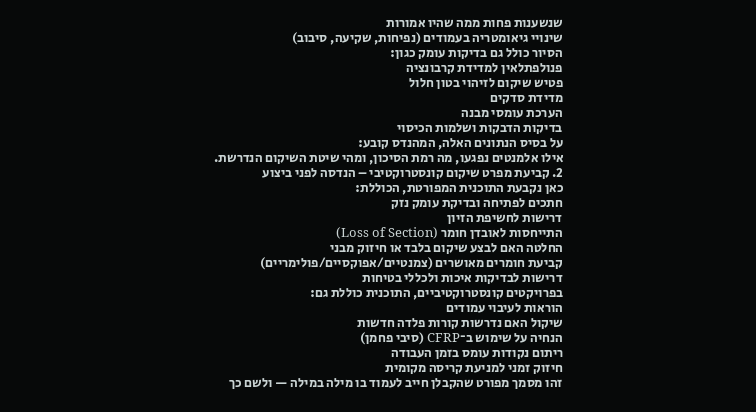שנשענות פחות ממה שהיו אמורות
שינויי גיאומטריה בעמודים (נפיחות, שקיעה, סיבוב)
הסיור כולל גם בדיקות עומק כגון:
פנולפתלאין למדידת קרבונציה
פטיש שיקום לזיהוי בטון חלול
מדידת סדקים
הערכת עומסי מבנה
בדיקות הדבקות ושלמות הכיסוי
על בסיס הנתונים האלה, המהנדס קובע:
אילו אלמנטים נפגעו, מה רמת הסיכון, ומהי שיטת השיקום הנדרשת.
2. קביעת מפרט שיקום קונסטרוקטיבי – הנדסה לפני ביצוע
כאן נקבעת התוכנית המפורטת, הכוללת:
חתכים לפתיחה ובדיקת עומק נזק
דרישות לחשיפת הזיון
התייחסות לאובדן חומר (Loss of Section)
החלטה האם לבצע שיקום בלבד או חיזוק מבני
קביעת חומרים מאושרים (צמנטיים/אפוקסיים/פולימריים)
דרישות לבדיקות איכות ולכללי בטיחות
בפרויקטים קונסטרוקטיביים, התוכנית כוללת גם:
הוראות לעיבוי עמודים
שיקול האם נדרשות קורות פלדה חדשות
הנחיה על שימוש ב־CFRP (סיבי פחמן)
ריתום נקודות עומס בזמן העבודה
חיזוק זמני למניעת קריסה מקומית
זהו מסמך מפורט שהקבלן חייב לעמוד בו מילה במילה — ולשם כך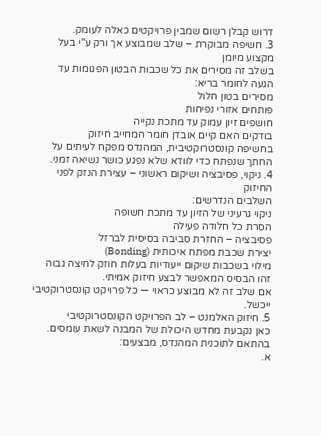דרוש קבלן רשום שמבין פרויקטים כאלה לעומק.
3. חשיפה מבוקרת – שלב שמבוצע אך ורק ע"י בעל מקצוע מיומן
בשלב זה מסירים את כל שכבות הבטון הפגומות עד הגעה לחומר בריא:
מסירים בטון חלול
פותחים אזורי נפיחות
חושפים זיון עמוק עד מתכת נקייה
בודקים האם קיים אובדן חומר המחייב חיזוק
בחשיפה קונסטרוקטיבית, המהנדס מפקח לעיתים על החתך שנפתח כדי לוודא שלא נפגע כושר נשיאה זמני.
4. ניקוי, פסיבציה ושיקום ראשוני – עצירת הנזק לפני החיזוק
השלבים הנדרשים:
ניקוי גרעיני של הזיון עד מתכת חשופה
הסרת כל חלודה פעילה
פסיבציה – החזרת סביבה בסיסית לברזל
יצירת שכבת מפתח איכותית (Bonding)
מילוי בשכבות שיקום ייעודיות בעלות חוזק לחיצה גבוה
זהו הבסיס המאפשר לבצע חיזוק אמיתי.
אם שלב זה לא מבוצע כראוי — כל פרויקט קונסטרוקטיבי ייכשל.
5. חיזוק האלמנט – לב הפרויקט הקונסטרוקטיבי
כאן נקבעת מחדש היכולת של המבנה לשאת עומסים.
בהתאם לתוכנית המהנדס, מבצעים:
א.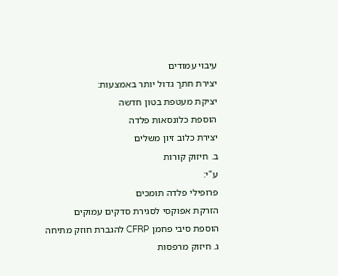עיבוי עמודים
יצירת חתך גדול יותר באמצעות:
יציקת מעטפת בטון חדשה
הוספת כלונסאות פלדה
יצירת כלוב זיון משלים
ב. חיזוק קורות
ע"י:
פרופילי פלדה תומכים
הזרקת אפוקסי לסגירת סדקים עמוקים
הוספת סיבי פחמן CFRP להגברת חוזק מתיחה
ג. חיזוק מרפסות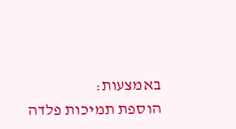באמצעות:
הוספת תמיכות פלדה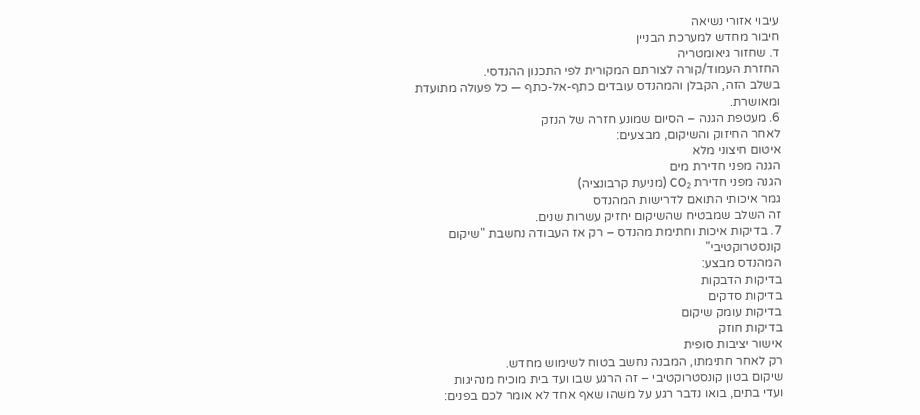עיבוי אזורי נשיאה
חיבור מחדש למערכת הבניין
ד. שחזור גיאומטריה
החזרת העמוד/קורה לצורתם המקורית לפי התכנון ההנדסי.
בשלב הזה, הקבלן והמהנדס עובדים כתף-אל-כתף — כל פעולה מתועדת ומאושרת.
6. מעטפת הגנה – הסיום שמונע חזרה של הנזק
לאחר החיזוק והשיקום, מבצעים:
איטום חיצוני מלא
הגנה מפני חדירת מים
הגנה מפני חדירת CO₂ (מניעת קרבונציה)
גמר איכותי התואם לדרישות המהנדס
זה השלב שמבטיח שהשיקום יחזיק עשרות שנים.
7. בדיקות איכות וחתימת מהנדס – רק אז העבודה נחשבת "שיקום קונסטרוקטיבי"
המהנדס מבצע:
בדיקות הדבקות
בדיקות סדקים
בדיקות עומק שיקום
בדיקות חוזק
אישור יציבות סופית
רק לאחר חתימתו, המבנה נחשב בטוח לשימוש מחדש.
שיקום בטון קונסטרוקטיבי – זה הרגע שבו ועד בית מוכיח מנהיגות
ועדי בתים, בואו נדבר רגע על משהו שאף אחד לא אומר לכם בפנים: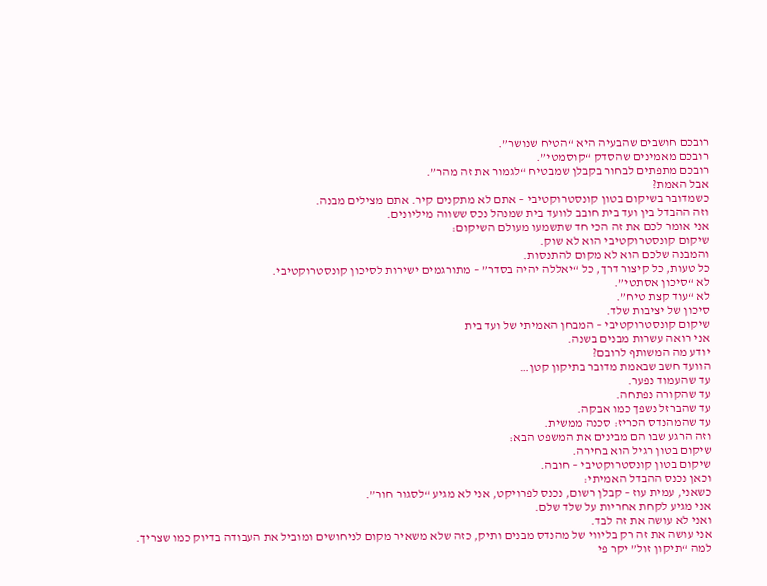רובכם חושבים שהבעיה היא “הטיח שנושר”.
רובכם מאמינים שהסדק “קוסמטי”.
רובכם מתפתים לבחור בקבלן שמבטיח “לגמור את זה מהר”.
אבל האמת?
כשמדובר בשיקום בטון קונסטרוקטיבי – אתם לא מתקנים קיר. אתם מצילים מבנה.
וזה ההבדל בין ועד בית חובב לוועד בית שמנהל נכס ששווה מיליונים.
אני אומר לכם את זה הכי חד שתשמעו מעולם השיקום:
שיקום קונסטרוקטיבי הוא לא שוק.
והמבנה שלכם הוא לא מקום להתנסות.
כל טעות, כל קיצור דרך, כל “יאללה יהיה בסדר” – מתורגמים ישירות לסיכון קונסטרוקטיבי.
לא “סיכון אסתטי”.
לא “עוד קצת טיח”.
סיכון של יציבות שלד.
שיקום קונסטרוקטיבי – המבחן האמיתי של ועד בית
אני רואה עשרות מבנים בשנה.
יודע מה המשותף לרובם?
הוועד חשב שבאמת מדובר בתיקון קטן…
עד שהעמוד נפער.
עד שהקורה נפתחה.
עד שהברזל נשפך כמו אבקה.
עד שהמהנדס הכריז: סכנה ממשית.
וזה הרגע שבו הם מבינים את המשפט הבא:
שיקום בטון רגיל הוא בחירה.
שיקום בטון קונסטרוקטיבי – חובה.
וכאן נכנס ההבדל האמיתי:
כשאני, עמית עוז – קבלן רשום, נכנס לפרויקט, אני לא מגיע “לסגור חור”.
אני מגיע לקחת אחריות על שלד שלם.
ואני לא עושה את זה לבד.
אני עושה את זה רק בליווי של מהנדס מבנים ותיק, כזה שלא משאיר מקום לניחושים ומוביל את העבודה בדיוק כמו שצריך.
למה “תיקון זול” יקר פי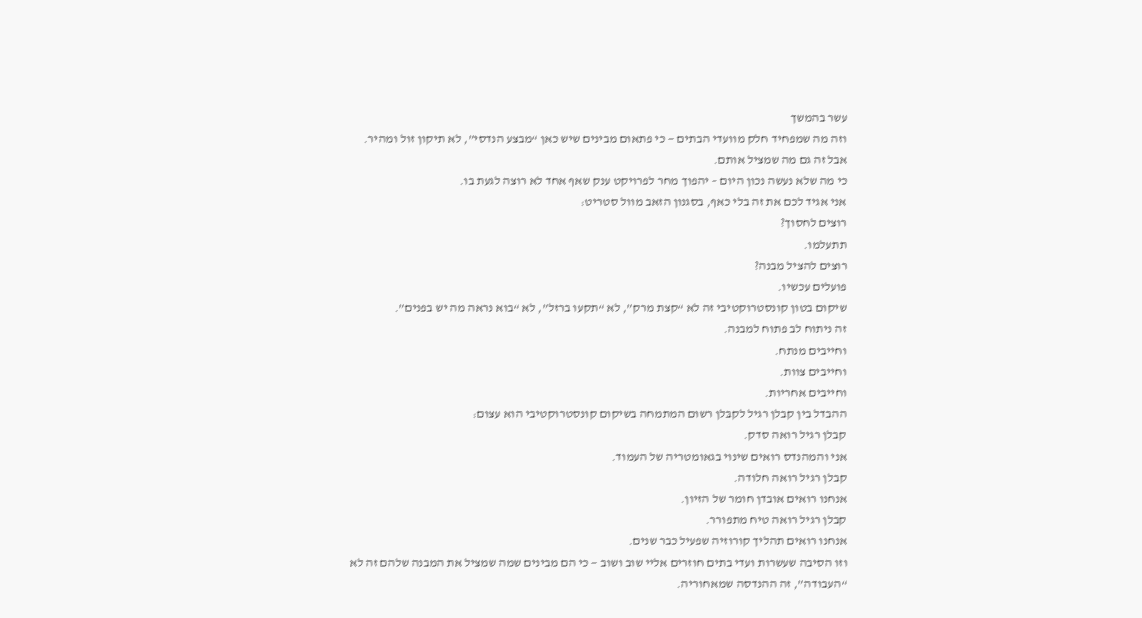עשר בהמשך
וזה מה שמפחיד חלק מוועדי הבתים — כי פתאום מבינים שיש כאן “מבצע הנדסי”, לא תיקון זול ומהיר.
אבל זה גם מה שמציל אותם.
כי מה שלא נעשה נכון היום – יהפוך מחר לפרויקט ענק שאף אחד לא רוצה לגעת בו.
אני אגיד לכם את זה בלי כאף, בסגנון הזאב מוול סטריט:
רוצים לחסוך?
תתעלמו.
רוצים להציל מבנה?
פועלים עכשיו.
שיקום בטון קונסטרוקטיבי זה לא “קצת מרק”, לא “תקעו ברזל”, לא “בוא נראה מה יש בפנים”.
זה ניתוח לב פתוח למבנה.
וחייבים מנתח.
וחייבים צוות.
וחייבים אחריות.
ההבדל בין קבלן רגיל לקבּלן רשום המתמחה בשיקום קונסטרוקטיבי הוא עצום:
קבלן רגיל רואה סדק.
אני והמהנדס רואים שינוי בגאומטריה של העמוד.
קבלן רגיל רואה חלודה.
אנחנו רואים אובדן חומר של הזיון.
קבלן רגיל רואה טיח מתפורר.
אנחנו רואים תהליך קורוזיה שפעיל כבר שנים.
וזו הסיבה שעשרות ועדי בתים חוזרים אליי שוב ושוב — כי הם מבינים שמה שמציל את המבנה שלהם זה לא “העבודה”, זה ההנדסה שמאחוריה.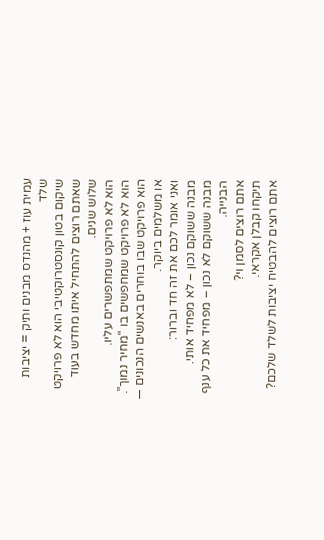עמית עוז + מהנדס מבנים ותיק = יציבות שלד
שיקום בטון קונסטרוקטיבי הוא לא פרויקט שאתם רוצים להתחיל איתו מחדש בעוד שלוש שנים.
הוא לא פרויקט שמתפשרים עליו.
הוא לא פרויקט שמחפשים בו “מחיר נמוך”.
הוא פרויקט שבו בוחרים באנשים הנכונים — או משלמים ביוקר.
ואני אומר לכם את זה חד וברור:
מבנה ששוקם נכון – לא מפחיד אותי.
מבנה ששוקם לא נכון – מפחיד את כל ענף הבנייה.
אתם רוצים לסמן וי?
תיקחו קבלן אקראי.
אתם רוצים להבטיח יציבות לשלד שלכם?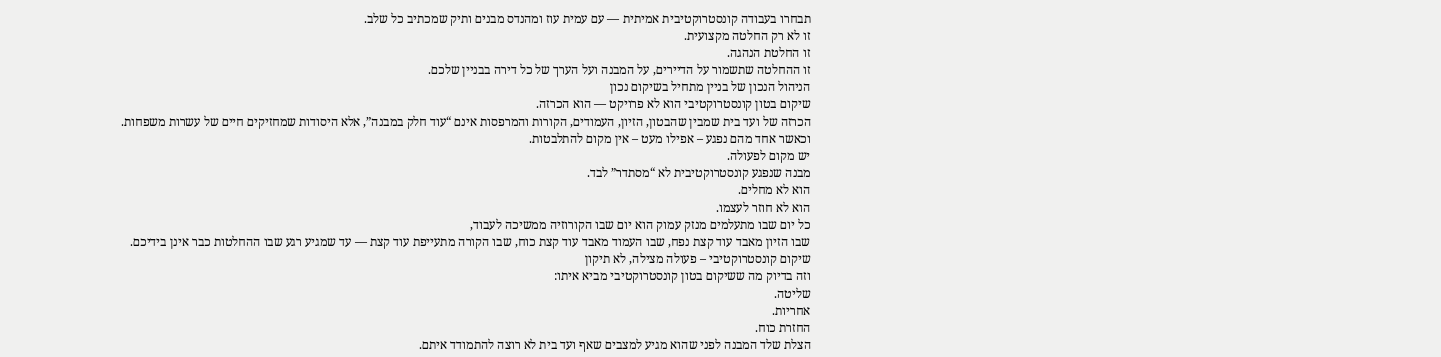תבחרו בעבודה קונסטרוקטיבית אמיתית — עם עמית עוז ומהנדס מבנים ותיק שמכתיב כל שלב.
זו לא רק החלטה מקצועית.
זו החלטת הנהגה.
זו ההחלטה שתשמור על הדיירים, על המבנה ועל הערך של כל דירה בבניין שלכם.
הניהול הנכון של בניין מתחיל בשיקום נכון
שיקום בטון קונסטרוקטיבי הוא לא פרויקט — הוא הכרזה.
הכרזה של ועד בית שמבין שהבטון, הזיון, העמודים, הקורות והמרפסות אינם “עוד חלק במבנה”, אלא היסודות שמחזיקים חיים של עשרות משפחות.
וכאשר אחד מהם נפגע – אפילו מעט – אין מקום להתלבטות.
יש מקום לפעולה.
מבנה שנפגע קונסטרוקטיבית לא “מסתדר” לבד.
הוא לא מחלים.
הוא לא חוזר לעצמו.
כל יום שבו מתעלמים מנזק עמוק הוא יום שבו הקורוזיה ממשיכה לעבוד,
שבו הזיון מאבד עוד קצת נפח, שבו העמוד מאבד עוד קצת כוח, שבו הקורה מתעייפת עוד קצת — עד שמגיע רגע שבו ההחלטות כבר אינן בידיכם.
שיקום קונסטרוקטיבי – פעולה מצילה, לא תיקון
וזה בדיוק מה ששיקום בטון קונסטרוקטיבי מביא איתו:
שליטה.
אחריות.
החזרת כוח.
הצלת שלד המבנה לפני שהוא מגיע למצבים שאף ועד בית לא רוצה להתמודד איתם.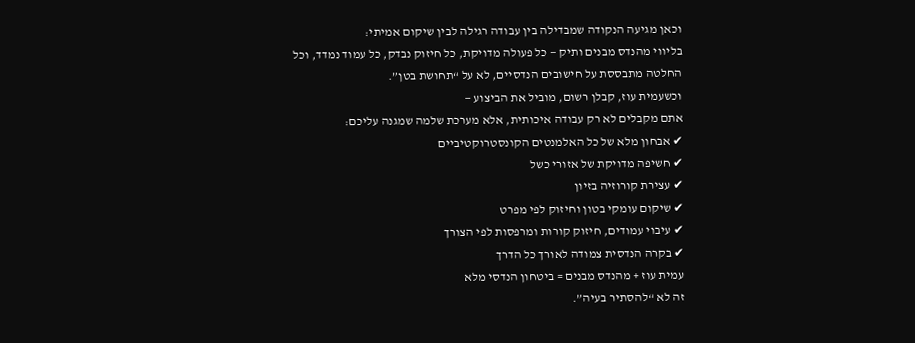וכאן מגיעה הנקודה שמבדילה בין עבודה רגילה לבין שיקום אמיתי:
בליווי מהנדס מבנים ותיק — כל פעולה מדויקת, כל חיזוק נבדק, כל עמוד נמדד, וכל החלטה מתבססת על חישובים הנדסיים, לא על “תחושת בטן”.
וכשעמית עוז, קבלן רשום, מוביל את הביצוע —
אתם מקבלים לא רק עבודה איכותית, אלא מערכת שלמה שמגנה עליכם:
✔ אבחון מלא של כל האלמנטים הקונסטרוקטיביים
✔ חשיפה מדויקת של אזורי כשל
✔ עצירת קורוזיה בזיון
✔ שיקום עומקי בטון וחיזוק לפי מפרט
✔ עיבוי עמודים, חיזוק קורות ומרפסות לפי הצורך
✔ בקרה הנדסית צמודה לאורך כל הדרך
עמית עוז + מהנדס מבנים = ביטחון הנדסי מלא
זה לא “להסתיר בעיה”.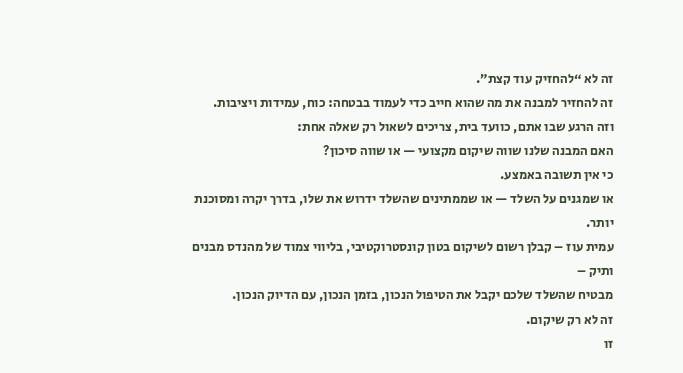זה לא “להחזיק עוד קצת”.
זה להחזיר למבנה את מה שהוא חייב כדי לעמוד בבטחה: כוח, עמידות ויציבות.
וזה הרגע שבו אתם, כוועד בית, צריכים לשאול רק שאלה אחת:
האם המבנה שלנו שווה שיקום מקצועי — או שווה סיכון?
כי אין תשובה באמצע.
או שמגנים על השלד — או שממתינים שהשלד ידרוש את שלו, בדרך יקרה ומסוכנת יותר.
עמית עוז – קבלן רשום לשיקום בטון קונסטרוקטיבי, בליווי צמוד של מהנדס מבנים ותיק –
מבטיח שהשלד שלכם יקבל את הטיפול הנכון, בזמן הנכון, עם הדיוק הנכון.
זה לא רק שיקום.
זו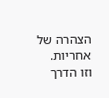הצהרה של אחריות.
וזו הדרך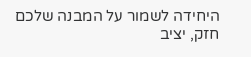היחידה לשמור על המבנה שלכם חזק, יציב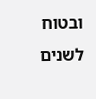ובטוח לשנים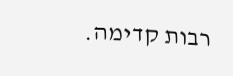רבות קדימה.